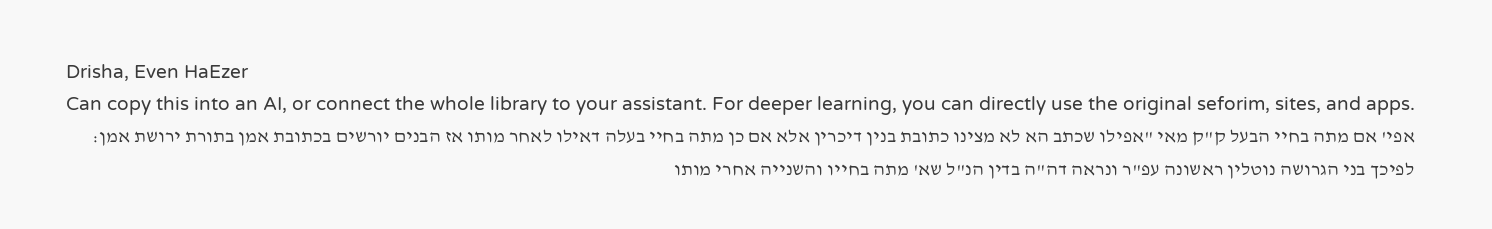Drisha, Even HaEzer
Can copy this into an AI, or connect the whole library to your assistant. For deeper learning, you can directly use the original seforim, sites, and apps.
אפי' אם מתה בחיי הבעל ק"ק מאי "אפילו שכתב הא לא מצינו כתובת בנין דיכרין אלא אם כן מתה בחיי בעלה דאילו לאחר מותו אז הבנים יורשים בכתובת אמן בתורת ירושת אמן:
לפיכך בני הגרושה נוטלין ראשונה עפ"ר ונראה דה"ה בדין הנ"ל שא' מתה בחייו והשנייה אחרי מותו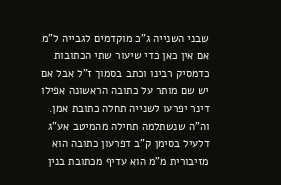שבני השנייה ג"כ מוקדמים לגבייה ל"מ אם אין כאן כדי שיעור שתי הכתובות כדמסיק רבינו וכתב בסמוך ז"ל אבל אם יש שם מותר על כתובה הראשונה אפילו דינר יפרעו לשנייה תחלה כתובת אמן. וה"ה שנשתלמה תחילה מהמיטב אע"ג דלעיל בסימן ק"ב דפרעון כתובה הוא מזיבורית מ"מ הוא עדיף מכתובת בנין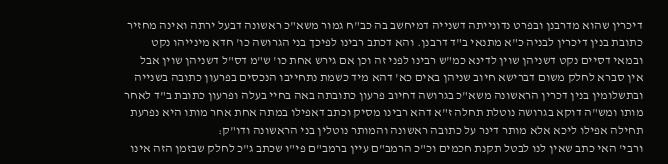דיכרין שהוא מדרבנן ובפרט נדונייתה דשנייה דמיחשב בה כב"ח גמור משא"כ ראשונה דבעל ירתה ואינה מחזיר כתובת בנין דיכרין לבניה כ"א מתנאי ב"ד דרבנן. והא דכתב רבינו לפיכך בני הגרושה כו' חדא מינייהו נקט ובמאי דסיים נקט דשניהן שוין לדינא כמ"ש רבינו לפני זה וכן אם גירש אחת כו' ש"מ דס"ל דשניהן שוין אבל אין סברא לחלק משום דברישא חיוב שניהן באים כא' דהא מיד כשמת נתחייבו הנכסים בפרעון כתובה בשנייה ובתשלומין בנין דכרין הראשונה משא"כ בגרושה דחיוב פרעון כתובתה באה בחיי בעלה ופרעון כתובת ב"ד לאחר מותו ומש"ה דוקא בגרושה נוטלת תחלה ז"א דהא רבינו מסיק וכתב דאפילו במתה אחת אחר מותו היא נפרעת תחילה אפילו ליכא אלא מותר דינר על כתובה ראשונה והמותר נוטלין בני הראשונה ודו"ק:
ורבי' האי כתב שאין לנו לבטל תקנת חכמים וכ"כ הרמב"ם עיין ברמב"ם פי"ו שכתב ג"כ לחלק שבזמן הזה אינו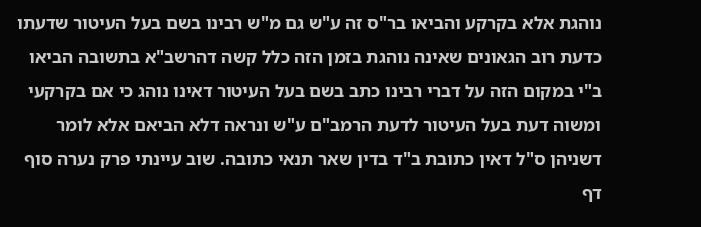נוהגת אלא בקרקע והביאו בר"ס זה ע"ש גם מ"ש רבינו בשם בעל העיטור שדעתו כדעת רוב הגאונים שאינה נוהגת בזמן הזה כלל קשה דהרשב"א בתשובה הביאו ב"י במקום הזה על דברי רבינו כתב בשם בעל העיטור דאינו נוהג כי אם בקרקעי ומשוה דעת בעל העיטור לדעת הרמב"ם ע"ש ונראה דלא הביאם אלא לומר דשניהן ס"ל דאין כתובת ב"ד בדין שאר תנאי כתובה. שוב עיינתי פרק נערה סוף דף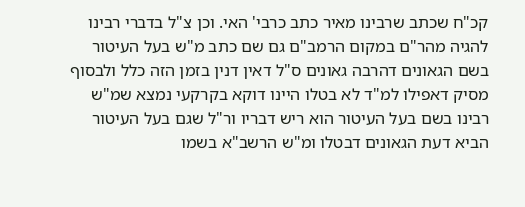קכ"ח שכתב שרבינו מאיר כתב כרבי' האי. וכן צ"ל בדברי רבינו להגיה מהר"ם במקום הרמב"ם גם שם כתב מ"ש בעל העיטור בשם הגאונים דהרבה גאונים ס"ל דאין דנין בזמן הזה כלל ולבסוף מסיק דאפילו למ"ד לא בטלו היינו דוקא בקרקעי נמצא שמ"ש רבינו בשם בעל העיטור הוא ריש דבריו ור"ל שגם בעל העיטור הביא דעת הגאונים דבטלו ומ"ש הרשב"א בשמו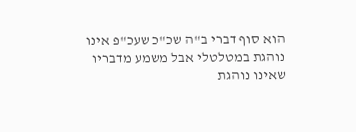הוא סוף דברי ב"ה שכ"כ שעכ"פ אינו נוהגת במטלטלי אבל משמע מדבריו שאינו נוהגת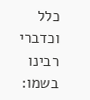כלל וכדברי רבינו בשמו: